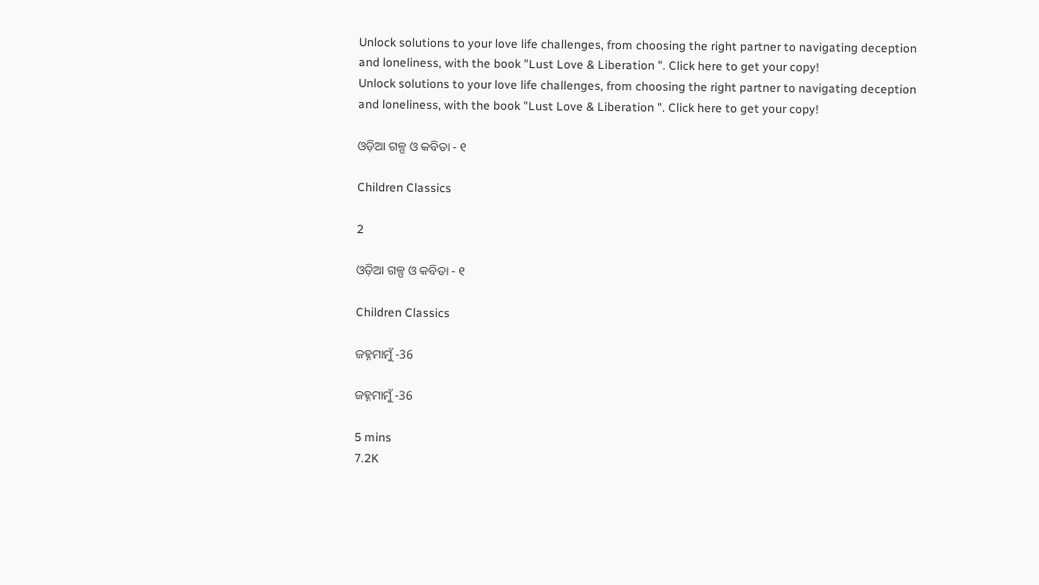Unlock solutions to your love life challenges, from choosing the right partner to navigating deception and loneliness, with the book "Lust Love & Liberation ". Click here to get your copy!
Unlock solutions to your love life challenges, from choosing the right partner to navigating deception and loneliness, with the book "Lust Love & Liberation ". Click here to get your copy!

ଓଡ଼ିଆ ଗଳ୍ପ ଓ କବିତା - ୧

Children Classics

2

ଓଡ଼ିଆ ଗଳ୍ପ ଓ କବିତା - ୧

Children Classics

ଜହ୍ନମାମୁଁ -36

ଜହ୍ନମାମୁଁ -36

5 mins
7.2K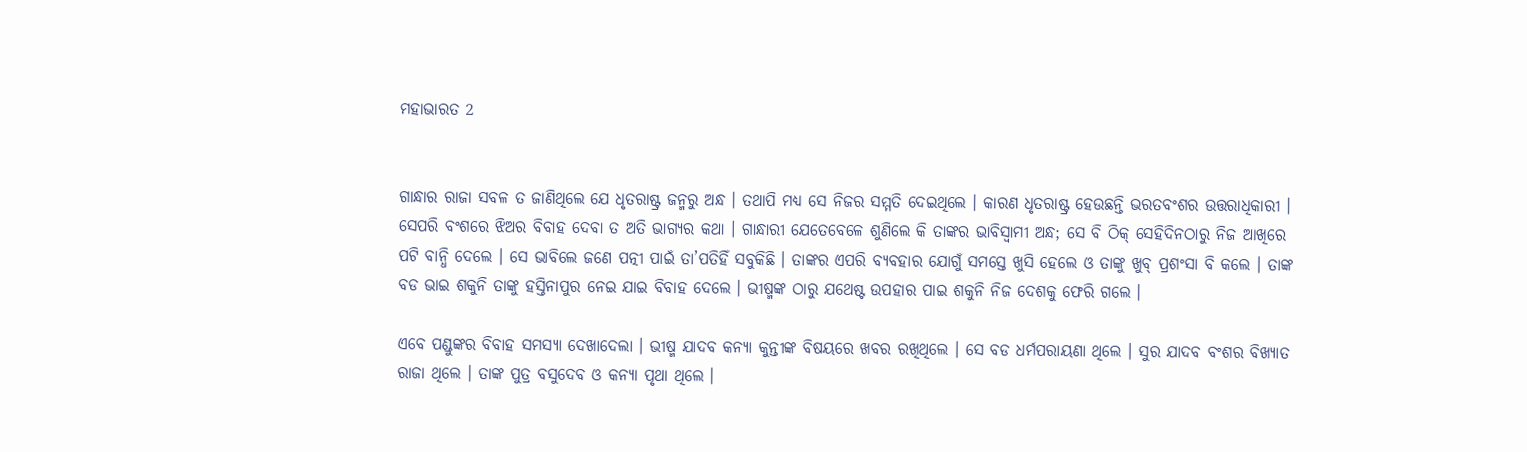ମହାଭାରତ 2


ଗାନ୍ଧାର ରାଜା ସବଳ ତ ଜାଣିଥିଲେ ଯେ ଧୃତରାଷ୍ଟ୍ର ଜନ୍ମରୁ ଅନ୍ଧ । ତଥାପି ମଧ୍ୟ ସେ ନିଜର ସମ୍ମତି ଦେଇଥିଲେ । କାରଣ ଧୃତରାଷ୍ଟ୍ର ହେଉଛନ୍ତି ଭରତବଂଶର ଉତ୍ତରାଧିକାରୀ । ସେପରି ବଂଶରେ ଝିଅର ବିବାହ ଦେବା ତ ଅତି ଭାଗ୍ୟର କଥା । ଗାନ୍ଧାରୀ ଯେତେବେଳେ ଶୁଣିଲେ କି ତାଙ୍କର ଭାବିସ୍ୱାମୀ ଅନ୍ଧ; ସେ ବି ଠିକ୍ ସେହିଦିନଠାରୁ ନିଜ ଆଖିରେ ପଟି ବାନ୍ଧି ଦେଲେ । ସେ ଭାବିଲେ ଜଣେ ପତ୍ନୀ ପାଇଁ ତା’ପତିହିଁ ସବୁକିଛି । ତାଙ୍କର ଏପରି ବ୍ୟବହାର ଯୋଗୁଁ ସମସ୍ତେ ଖୁସି ହେଲେ ଓ ତାଙ୍କୁ ଖୁବ୍ ପ୍ରଶଂସା ବି କଲେ । ତାଙ୍କ ବଡ ଭାଇ ଶକୁନି ତାଙ୍କୁ ହସ୍ତିନାପୁର ନେଇ ଯାଇ ବିବାହ ଦେଲେ । ଭୀଷ୍ମଙ୍କ ଠାରୁ ଯଥେଷ୍ଟ ଉପହାର ପାଇ ଶକୁନି ନିଜ ଦେଶକୁ ଫେରି ଗଲେ ।

ଏବେ ପଣ୍ଡୁଙ୍କର ବିବାହ ସମସ୍ୟା ଦେଖାଦେଲା । ଭୀଷ୍ମ ଯାଦବ କନ୍ୟା କୁନ୍ତୀଙ୍କ ବିଷୟରେ ଖବର ରଖିଥିଲେ । ସେ ବଡ ଧର୍ମପରାୟଣା ଥିଲେ । ସୁର ଯାଦବ ବଂଶର ବିଖ୍ୟାତ ରାଜା ଥିଲେ । ତାଙ୍କ ପୁତ୍ର ବସୁଦେବ ଓ କନ୍ୟା ପୃଥା ଥିଲେ ।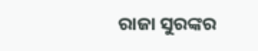ରାଜା ସୁରଙ୍କର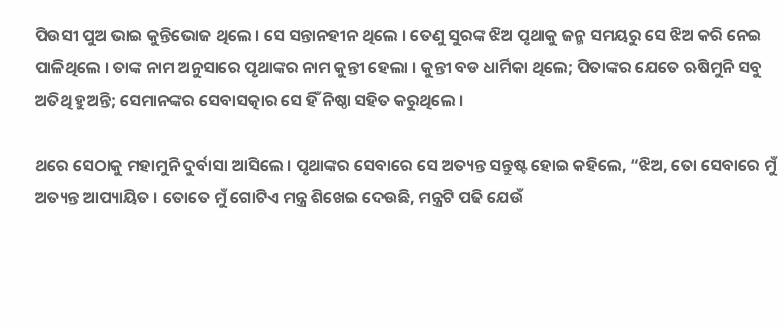ପିଉସୀ ପୁଅ ଭାଇ କୁନ୍ତିଭୋଜ ଥିଲେ । ସେ ସନ୍ତାନହୀନ ଥିଲେ । ତେଣୁ ସୁରଙ୍କ ଝିଅ ପୃଥାକୁ ଜନ୍ମ ସମୟରୁ ସେ ଝିଅ କରି ନେଇ ପାଳିଥିଲେ । ତାଙ୍କ ନାମ ଅନୁସାରେ ପୃଥାଙ୍କର ନାମ କୁନ୍ତୀ ହେଲା । କୁନ୍ତୀ ବଡ ଧାର୍ମିକା ଥିଲେ; ପିତାଙ୍କର ଯେତେ ଋଷିମୁନି ସବୁ ଅତିଥି ହୁଅନ୍ତି; ସେମାନଙ୍କର ସେବାସତ୍କାର ସେ ହିଁ ନିଷ୍ଠା ସହିତ କରୁଥିଲେ ।

ଥରେ ସେଠାକୁ ମହାମୁନି ଦୁର୍ବାସା ଆସିଲେ । ପୃଥାଙ୍କର ସେବାରେ ସେ ଅତ୍ୟନ୍ତ ସନ୍ତୁଷ୍ଟ ହୋଇ କହିଲେ, “ଝିଅ, ତୋ ସେବାରେ ମୁଁ ଅତ୍ୟନ୍ତ ଆପ୍ୟାୟିତ । ତୋତେ ମୁଁ ଗୋଟିଏ ମନ୍ତ୍ର ଶିଖେଇ ଦେଉଛି, ମନ୍ତ୍ରଟି ପଢି ଯେଉଁ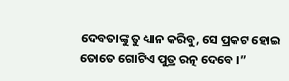ଦେବତାଙ୍କୁ ତୁ ଧ୍ୟାନ କରିବୁ, ସେ ପ୍ରକଟ ହୋଇ ତୋତେ ଗୋଟିଏ ପୁତ୍ର ରତ୍ନ ଦେବେ ।”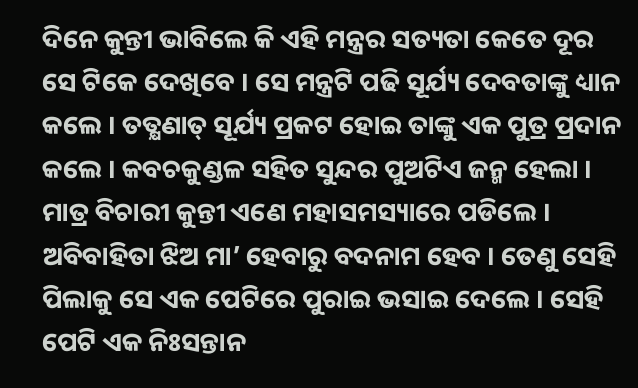ଦିନେ କୁନ୍ତୀ ଭାବିଲେ କି ଏହି ମନ୍ତ୍ରର ସତ୍ୟତା କେତେ ଦୂର ସେ ଟିକେ ଦେଖିବେ । ସେ ମନ୍ତ୍ରଟି ପଢି ସୂର୍ଯ୍ୟ ଦେବତାଙ୍କୁ ଧ୍ୟାନ କଲେ । ତତ୍କ୍ଷଣାତ୍ ସୂର୍ଯ୍ୟ ପ୍ରକଟ ହୋଇ ତାଙ୍କୁ ଏକ ପୁତ୍ର ପ୍ରଦାନ କଲେ । କବଚକୁଣ୍ଡଳ ସହିତ ସୁନ୍ଦର ପୁଅଟିଏ ଜନ୍ମ ହେଲା । ମାତ୍ର ବିଚାରୀ କୁନ୍ତୀ ଏଣେ ମହାସମସ୍ୟାରେ ପଡିଲେ । ଅବିବାହିତା ଝିଅ ମା’ ହେବାରୁ ବଦନାମ ହେବ । ତେଣୁ ସେହି ପିଲାକୁ ସେ ଏକ ପେଟିରେ ପୁରାଇ ଭସାଇ ଦେଲେ । ସେହି ପେଟି ଏକ ନିଃସନ୍ତାନ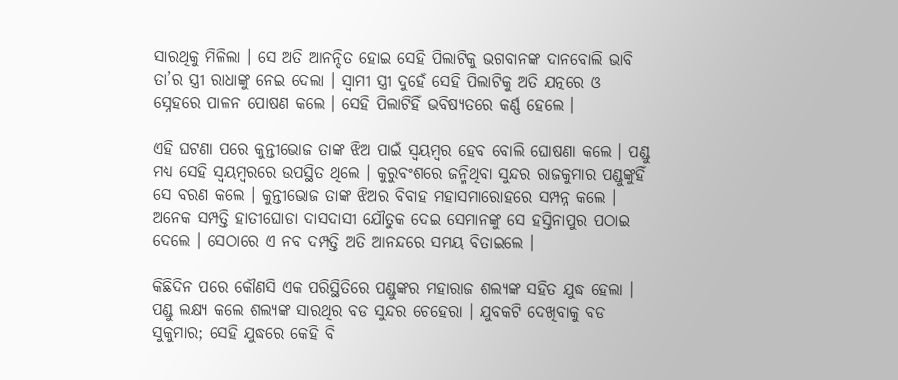ସାରଥିକୁ ମିଳିଲା । ସେ ଅତି ଆନନ୍ଦିତ ହୋଇ ସେହି ପିଲାଟିକୁ ଭଗବାନଙ୍କ ଦାନବୋଲି ଭାବି ତା’ର ସ୍ତ୍ରୀ ରାଧାଙ୍କୁ ନେଇ ଦେଲା । ସ୍ୱାମୀ ସ୍ତ୍ରୀ ଦୁହେଁ ସେହି ପିଲାଟିକୁ ଅତି ଯତ୍ନରେ ଓ ସ୍ନେହରେ ପାଳନ ପୋଷଣ କଲେ । ସେହି ପିଲାଟିହିଁ ଭବିଷ୍ୟତରେ କର୍ଣ୍ଣ ହେଲେ ।

ଏହି ଘଟଣା ପରେ କୁନ୍ତୀଭୋଜ ତାଙ୍କ ଝିଅ ପାଇଁ ସ୍ୱୟମ୍ବର ହେବ ବୋଲି ଘୋଷଣା କଲେ । ପଣ୍ଡୁ ମଧ୍ୟ ସେହି ସ୍ୱୟମ୍ବରରେ ଉପସ୍ଥିତ ଥିଲେ । କୁରୁବଂଶରେ ଜନ୍ମିଥିବା ସୁନ୍ଦର ରାଜକୁମାର ପଣ୍ଡୁଙ୍କୁହିଁ ସେ ବରଣ କଲେ । କୁନ୍ତୀଭୋଜ ତାଙ୍କ ଝିଅର ବିବାହ ମହାସମାରୋହରେ ସମ୍ପନ୍ନ କଲେ । ଅନେକ ସମ୍ପତ୍ତି ହାତୀଘୋଡା ଦାସଦାସୀ ଯୌତୁକ ଦେଇ ସେମାନଙ୍କୁ ସେ ହସ୍ତିନାପୁର ପଠାଇ ଦେଲେ । ସେଠାରେ ଏ ନବ ଦମ୍ପତ୍ତି ଅତି ଆନନ୍ଦରେ ସମୟ ବିତାଇଲେ ।

କିଛିଦିନ ପରେ କୌଣସି ଏକ ପରିସ୍ଥିତିରେ ପଣ୍ଡୁଙ୍କର ମହାରାଜ ଶଲ୍ୟଙ୍କ ସହିତ ଯୁଦ୍ଧ ହେଲା । ପଣ୍ଡୁ ଲକ୍ଷ୍ୟ କଲେ ଶଲ୍ୟଙ୍କ ସାରଥିର ବଡ ସୁନ୍ଦର ଚେହେରା । ଯୁବକଟି ଦେଖିବାକୁ ବଡ ସୁକୁମାର; ସେହି ଯୁଦ୍ଧରେ କେହି ବି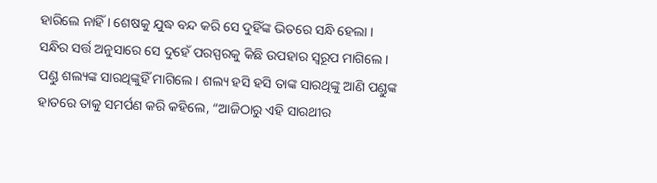ହାରିଲେ ନାହିଁ । ଶେଷକୁ ଯୁଦ୍ଧ ବନ୍ଦ କରି ସେ ଦୁହିଁଙ୍କ ଭିତରେ ସନ୍ଧି ହେଲା । ସନ୍ଧିର ସର୍ତ୍ତ ଅନୁସାରେ ସେ ଦୁହେଁ ପରସ୍ପରକୁ କିଛି ଉପହାର ସ୍ୱରୂପ ମାଗିଲେ । ପଣ୍ଡୁ ଶଲ୍ୟଙ୍କ ସାରଥିଙ୍କୁହିଁ ମାଗିଲେ । ଶଲ୍ୟ ହସି ହସି ତାଙ୍କ ସାରଥିଙ୍କୁ ଆଣି ପଣ୍ଡୁଙ୍କ ହାତରେ ତାକୁ ସମର୍ପଣ କରି କହିଲେ, “ଆଜିଠାରୁ ଏହି ସାରଥୀର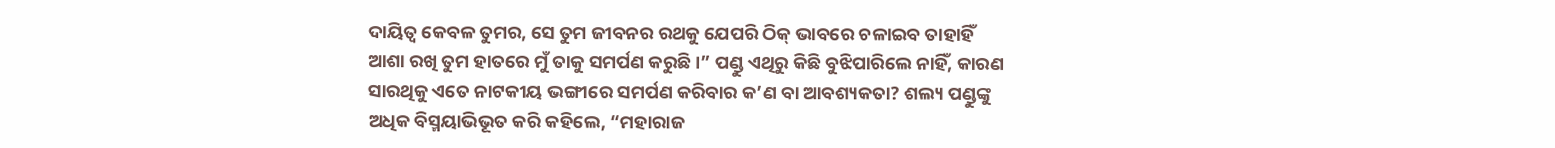ଦାୟିତ୍ୱ କେବଳ ତୁମର, ସେ ତୁମ ଜୀବନର ରଥକୁ ଯେପରି ଠିକ୍ ଭାବରେ ଚଳାଇବ ତାହାହିଁ ଆଶା ରଖି ତୁମ ହାତରେ ମୁଁ ତାକୁ ସମର୍ପଣ କରୁଛି ।” ପଣ୍ଡୁ ଏଥିରୁ କିଛି ବୁଝିପାରିଲେ ନାହିଁ, କାରଣ ସାରଥିକୁ ଏତେ ନାଟକୀୟ ଭଙ୍ଗୀରେ ସମର୍ପଣ କରିବାର କ’ଣ ବା ଆବଶ୍ୟକତା? ଶଲ୍ୟ ପଣ୍ଡୁଙ୍କୁ ଅଧିକ ବିସ୍ମୟାଭିଭୂତ କରି କହିଲେ, “ମହାରାଜ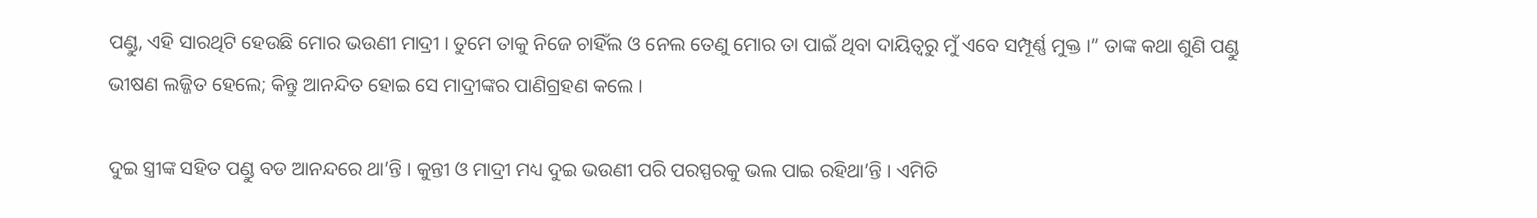ପଣ୍ଡୁ, ଏହି ସାରଥିଟି ହେଉଛି ମୋର ଭଉଣୀ ମାଦ୍ରୀ । ତୁମେ ତାକୁ ନିଜେ ଚାହିଁଲ ଓ ନେଲ ତେଣୁ ମୋର ତା ପାଇଁ ଥିବା ଦାୟିତ୍ୱରୁ ମୁଁ ଏବେ ସମ୍ପୂର୍ଣ୍ଣ ମୁକ୍ତ ।” ତାଙ୍କ କଥା ଶୁଣି ପଣ୍ଡୁ ଭୀଷଣ ଲଜ୍ଜିତ ହେଲେ; କିନ୍ତୁ ଆନନ୍ଦିତ ହୋଇ ସେ ମାଦ୍ରୀଙ୍କର ପାଣିଗ୍ରହଣ କଲେ ।

ଦୁଇ ସ୍ତ୍ରୀଙ୍କ ସହିତ ପଣ୍ଡୁ ବଡ ଆନନ୍ଦରେ ଥା’ନ୍ତି । କୁନ୍ତୀ ଓ ମାଦ୍ରୀ ମଧ୍ୟ ଦୁଇ ଭଉଣୀ ପରି ପରସ୍ପରକୁ ଭଲ ପାଇ ରହିଥା’ନ୍ତି । ଏମିତି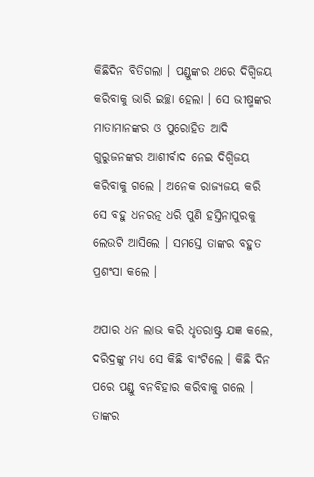କିଛିଦିନ ବିତିଗଲା । ପଣ୍ଡୁଙ୍କର ଥରେ ଦିଗ୍ବିଜୟ କରିବାକୁ ଭାରି ଇଚ୍ଛା ହେଲା । ସେ ଭୀଷ୍ମଙ୍କର ମାତାମାନଙ୍କର ଓ ପୁରୋହିତ ଆଦି ଗୁରୁଜନଙ୍କର ଆଶୀର୍ବାଦ ନେଇ ଦିଗ୍ବିଜୟ କରିବାକୁ ଗଲେ । ଅନେକ ରାଜ୍ୟଜୟ କରି ସେ ବହୁ ଧନରତ୍ନ ଧରି ପୁଣି ହସ୍ତିନାପୁରକୁ ଲେଉଟି ଆସିଲେ । ସମସ୍ତେ ତାଙ୍କର ବହୁତ ପ୍ରଶଂସା କଲେ ।

ଅପାର ଧନ ଲାଭ କରି ଧୃତରାଷ୍ଟ୍ର ଯଜ୍ଞ କଲେ, ଦରିଦ୍ରଙ୍କୁ ମଧ୍ୟ ସେ କିଛି ବାଂଟିଲେ । କିଛି ଦିନ ପରେ ପଣ୍ଡୁ ବନବିହାର କରିବାକୁ ଗଲେ । ତାଙ୍କର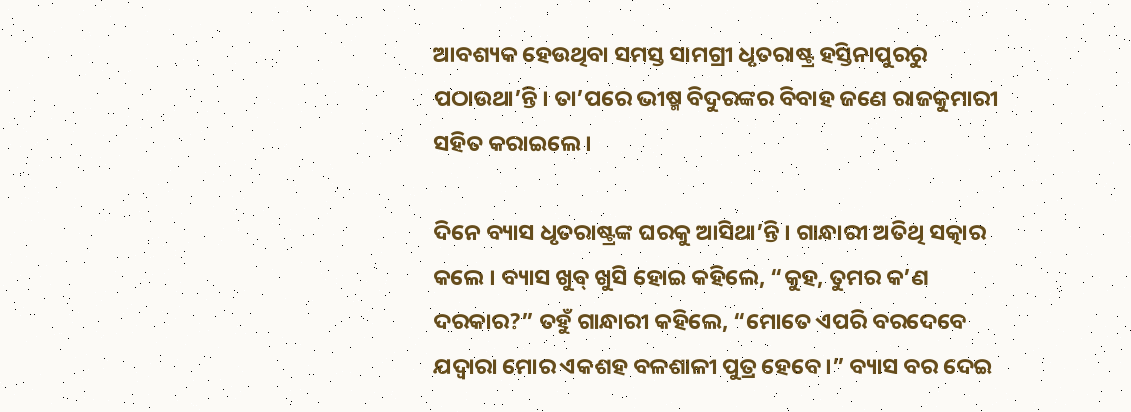ଆବଶ୍ୟକ ହେଉଥିବା ସମସ୍ତ ସାମଗ୍ରୀ ଧୃତରାଷ୍ଟ୍ର ହସ୍ତିନାପୁରରୁ ପଠାଉଥା’ନ୍ତି । ତା’ପରେ ଭୀଷ୍ମ ବିଦୁରଙ୍କର ବିବାହ ଜଣେ ରାଜକୁମାରୀ ସହିତ କରାଇଲେ ।

ଦିନେ ବ୍ୟାସ ଧୃତରାଷ୍ଟ୍ରଙ୍କ ଘରକୁ ଆସିଥା’ନ୍ତି । ଗାନ୍ଧାରୀ ଅତିଥି ସତ୍କାର କଲେ । ବ୍ୟାସ ଖୁବ୍ ଖୁସି ହୋଇ କହିଲେ, “କୁହ, ତୁମର କ’ଣ ଦରକାର?” ତହୁଁ ଗାନ୍ଧାରୀ କହିଲେ, “ମୋତେ ଏପରି ବରଦେବେ ଯଦ୍ୱାରା ମୋର ଏକଶହ ବଳଶାଳୀ ପୁତ୍ର ହେବେ ।” ବ୍ୟାସ ବର ଦେଇ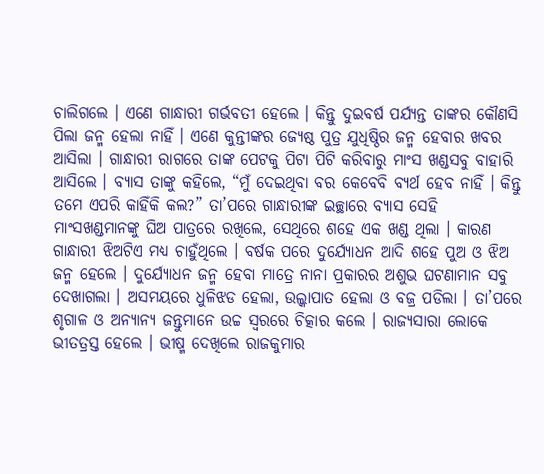ଚାଲିଗଲେ । ଏଣେ ଗାନ୍ଧାରୀ ଗର୍ଭବତୀ ହେଲେ । କିନ୍ତୁ ଦୁଇବର୍ଷ ପର୍ଯ୍ୟନ୍ତ ତାଙ୍କର କୌଣସି ପିଲା ଜନ୍ମ ହେଲା ନାହିଁ । ଏଣେ କୁନ୍ତୀଙ୍କର ଜ୍ୟେଷ୍ଠ ପୁତ୍ର ଯୁଧିଷ୍ଠିର ଜନ୍ମ ହେବାର ଖବର ଆସିଲା । ଗାନ୍ଧାରୀ ରାଗରେ ତାଙ୍କ ପେଟକୁ ପିଟା ପିଟି କରିବାରୁ ମାଂସ ଖଣ୍ଡସବୁ ବାହାରି ଆସିଲେ । ବ୍ୟାସ ତାଙ୍କୁ କହିଲେ, “ମୁଁ ଦେଇଥିବା ବର କେବେବି ବ୍ୟର୍ଥ ହେବ ନାହିଁ । କିନ୍ତୁ ତମେ ଏପରି କାହିଁକି କଲ?” ତା’ପରେ ଗାନ୍ଧାରୀଙ୍କ ଇଚ୍ଛାରେ ବ୍ୟାସ ସେହି ମାଂସଖଣ୍ଡମାନଙ୍କୁ ଘିଅ ପାତ୍ରରେ ରଖିଲେ, ସେଥିରେ ଶହେ ଏକ ଖଣ୍ଡ ଥିଲା । କାରଣ ଗାନ୍ଧାରୀ ଝିଅଟିଏ ମଧ୍ୟ ଚାହୁଁଥିଲେ । ବର୍ଷକ ପରେ ଦୁର୍ଯ୍ୟୋଧନ ଆଦି ଶହେ ପୁଅ ଓ ଝିଅ ଜନ୍ମ ହେଲେ । ଦୁର୍ଯ୍ୟୋଧନ ଜନ୍ମ ହେବା ମାତ୍ରେ ନାନା ପ୍ରକାରର ଅଶୁଭ ଘଟଣାମାନ ସବୁ ଦେଖାଗଲା । ଅସମୟରେ ଧୁଳିଝଡ ହେଲା, ଉଲ୍କାପାତ ହେଲା ଓ ବଜ୍ର ପଡିଲା । ତା’ପରେ ଶୃଗାଳ ଓ ଅନ୍ୟାନ୍ୟ ଜନ୍ତୁମାନେ ଉଚ୍ଚ ସ୍ୱରରେ ଚିତ୍କାର କଲେ । ରାଜ୍ୟସାରା ଲୋକେ ଭୀତତ୍ରସ୍ତ ହେଲେ । ଭୀଷ୍ମ ଦେଖିଲେ ରାଜକୁମାର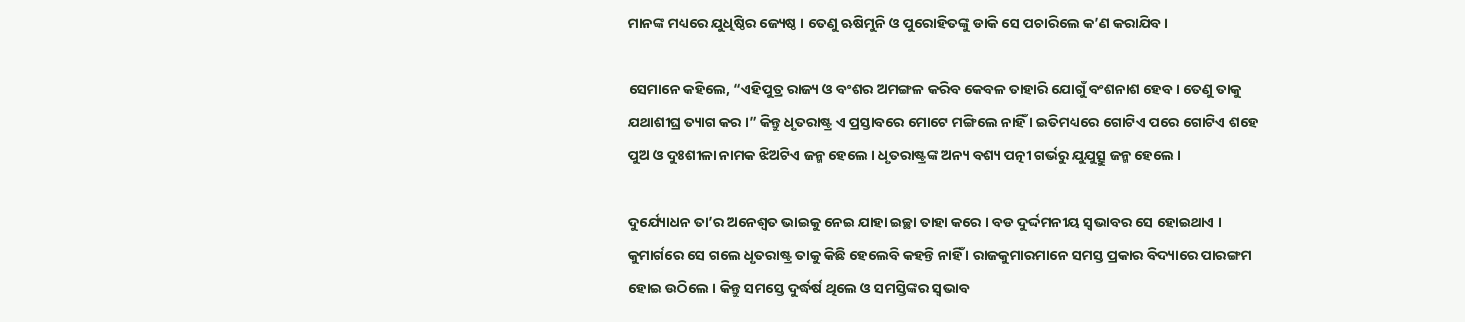ମାନଙ୍କ ମଧ୍ୟରେ ଯୁଧିଷ୍ଠିର ଜ୍ୟେଷ୍ଠ । ତେଣୁ ଋଷିମୁନି ଓ ପୁରୋହିତଙ୍କୁ ଡାକି ସେ ପଚାରିଲେ କ’ଣ କରାଯିବ ।

ସେମାନେ କହିଲେ, “ଏହିପୁତ୍ର ରାଜ୍ୟ ଓ ବଂଶର ଅମଙ୍ଗଳ କରିବ କେବଳ ତାହାରି ଯୋଗୁଁ ବଂଶନାଶ ହେବ । ତେଣୁ ତାକୁ ଯଥାଶୀଘ୍ର ତ୍ୟାଗ କର ।” କିନ୍ତୁ ଧୃତରାଷ୍ଟ୍ର ଏ ପ୍ରସ୍ତାବରେ ମୋଟେ ମଙ୍ଗିଲେ ନାହିଁ । ଇତିମଧ୍ୟରେ ଗୋଟିଏ ପରେ ଗୋଟିଏ ଶହେ ପୁଅ ଓ ଦୁଃଶୀଳା ନାମକ ଝିଅଟିଏ ଜନ୍ମ ହେଲେ । ଧୃତରାଷ୍ଟ୍ରଙ୍କ ଅନ୍ୟ ବଶ୍ୟ ପତ୍ନୀ ଗର୍ଭରୁ ଯୁଯୁତ୍ସୁ ଜନ୍ମ ହେଲେ ।

ଦୁର୍ଯ୍ୟୋଧନ ତା’ର ଅନେଶ୍ୱତ ଭାଇକୁ ନେଇ ଯାହା ଇଚ୍ଛା ତାହା କରେ । ବଡ ଦୁର୍ଦ୍ଦମନୀୟ ସ୍ୱଭାବର ସେ ହୋଇଥାଏ । କୁମାର୍ଗରେ ସେ ଗଲେ ଧୃତରାଷ୍ଟ୍ର ତାକୁ କିଛି ହେଲେବି କହନ୍ତି ନାହିଁ । ରାଜକୁମାରମାନେ ସମସ୍ତ ପ୍ରକାର ବିଦ୍ୟାରେ ପାରଙ୍ଗମ ହୋଇ ଉଠିଲେ । କିନ୍ତୁ ସମସ୍ତେ ଦୁର୍ଦ୍ଧର୍ଷ ଥିଲେ ଓ ସମସ୍ତିଙ୍କର ସ୍ୱଭାବ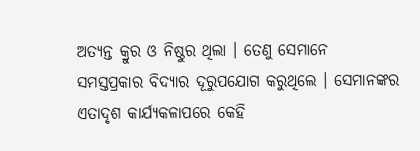ଅତ୍ୟନ୍ତ କ୍ରୁର ଓ ନିଷ୍ଠୁର ଥିଲା । ତେଣୁ ସେମାନେ ସମସ୍ତପ୍ରକାର ବିଦ୍ୟାର ଦୂରୁପଯୋଗ କରୁଥିଲେ । ସେମାନଙ୍କର ଏତାଦୃଶ କାର୍ଯ୍ୟକଳାପରେ କେହି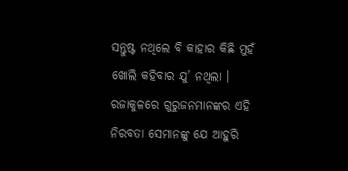ସନ୍ତୁଷ୍ଟ ନଥିଲେ ବି କାହାର କିଛି ମୁହଁ ଖୋଲି କହିବାର ଯୁ’ ନଥିଲା । ରଜାକୁଳରେ ଗୁରୁଜନମାନଙ୍କର ଏହି ନିରବତା ସେମାନଙ୍କୁ ଯେ ଆହୁରି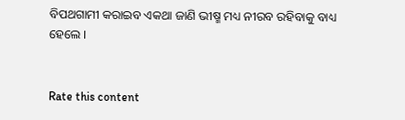ବିପଥଗାମୀ କରାଇବ ଏକଥା ଜାଣି ଭୀଷ୍ମ ମଧ୍ୟ ନୀରବ ରହିବାକୁ ବାଧ୍ୟ ହେଲେ ।


Rate this content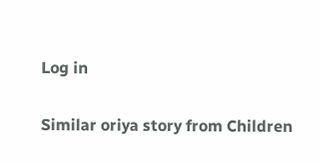Log in

Similar oriya story from Children